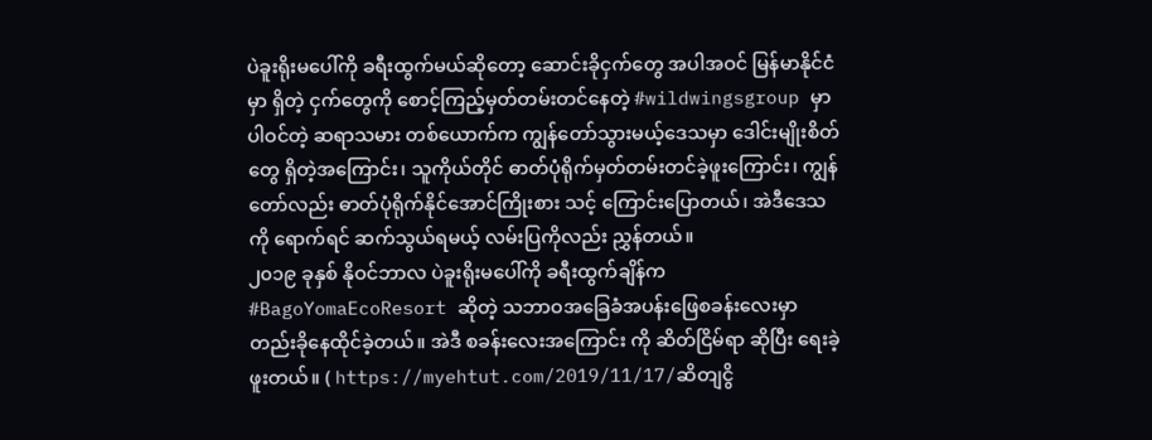ပဲခူးရိုးမပေါ်ကို ခရီးထွက်မယ်ဆိုတော့ ဆောင်းခိုငှက်တွေ အပါအဝင် မြန်မာနိုင်ငံမှာ ရှိတဲ့ ငှက်တွေကို စောင့်ကြည့်မှတ်တမ်းတင်နေတဲ့ #wildwingsgroup မှာပါဝင်တဲ့ ဆရာသမား တစ်ယောက်က ကျွန်တော်သွားမယ့်ဒေသမှာ ဒေါင်းမျိုးစိတ်တွေ ရှိတဲ့အကြောင်း၊ သူကိုယ်တိုင် ဓာတ်ပုံရိုက်မှတ်တမ်းတင်ခဲ့ဖူးကြောင်း၊ ကျွန်တော်လည်း ဓာတ်ပုံရိုက်နိုင်အောင်ကြိုးစား သင့် ကြောင်းပြောတယ်၊ အဲဒီဒေသကို ရောက်ရင် ဆက်သွယ်ရမယ့် လမ်းပြကိုလည်း ညွှန်တယ်။
၂၀၁၉ ခုနှစ် နိုဝင်ဘာလ ပဲခူးရိုးမပေါ်ကို ခရီးထွက်ချိန်က #BagoYomaEcoResort ဆိုတဲ့ သဘာဝအခြေခံအပန်းဖြေစခန်းလေးမှာ တည်းခိုနေထိုင်ခဲ့တယ်။ အဲဒီ စခန်းလေးအကြောင်း ကို ဆိတ်ငြိမ်ရာ ဆိုပြီး ရေးခဲ့ဖူးတယ်။ ( https://myehtut.com/2019/11/17/ဆိတျငွိ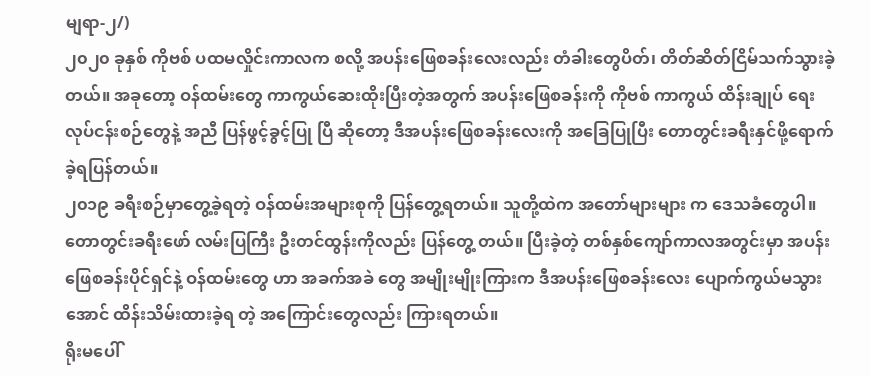မျရာ-၂/)
၂၀၂၀ ခုနှစ် ကိုဗစ် ပထမလှိုင်းကာလက စလို့ အပန်းဖြေစခန်းလေးလည်း တံခါးတွေပိတ်၊ တိတ်ဆိတ်ငြိမ်သက်သွားခဲ့တယ်။ အခုတော့ ဝန်ထမ်းတွေ ကာကွယ်ဆေးထိုးပြီးတဲ့အတွက် အပန်းဖြေစခန်းကို ကိုဗစ် ကာကွယ် ထိန်းချုပ် ရေးလုပ်ငန်းစဉ်တွေနဲ့ အညီ ပြန်ဖွင့်ခွင့်ပြု ပြီ ဆိုတော့ ဒီအပန်းဖြေစခန်းလေးကို အခြေပြုပြီး တောတွင်းခရီးနှင်ဖို့ရောက်ခဲ့ရပြန်တယ်။
၂၀၁၉ ခရီးစဉ်မှာတွေ့ခဲ့ရတဲ့ ဝန်ထမ်းအများစုကို ပြန်တွေ့ရတယ်။ သူတို့ထဲက အတော်များများ က ဒေသခံတွေပါ။ တောတွင်းခရီးဖော် လမ်းပြကြီး ဦးတင်ထွန်းကိုလည်း ပြန်တွေ့ တယ်။ ပြီးခဲ့တဲ့ တစ်နှစ်ကျော်ကာလအတွင်းမှာ အပန်းဖြေစခန်းပိုင်ရှင်နဲ့ ဝန်ထမ်းတွေ ဟာ အခက်အခဲ တွေ အမျိုးမျိုးကြားက ဒီအပန်းဖြေစခန်းလေး ပျောက်ကွယ်မသွားအောင် ထိန်းသိမ်းထားခဲ့ရ တဲ့ အကြောင်းတွေလည်း ကြားရတယ်။
ရိုးမပေါ်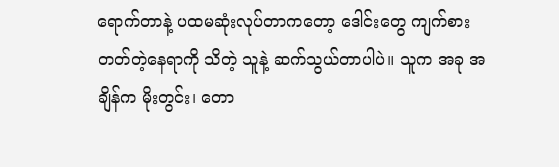ရောက်တာနဲ့ ပထမဆုံးလုပ်တာကတော့ ဒေါင်းတွေ ကျက်စားတတ်တဲ့နေရာကို သိတဲ့ သူနဲ့ ဆက်သွယ်တာပါပဲ။ သူက အခု အချိန်က မိုးတွင်း၊ တော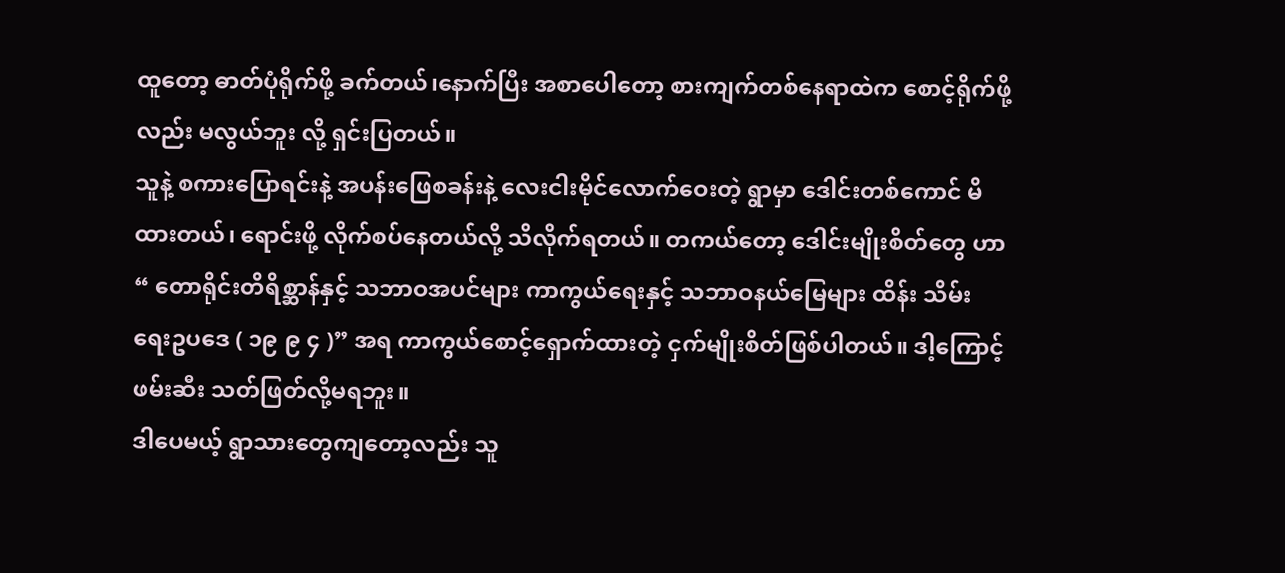ထူတော့ ဓာတ်ပုံရိုက်ဖို့ ခက်တယ်၊နောက်ပြီး အစာပေါတော့ စားကျက်တစ်နေရာထဲက စောင့်ရိုက်ဖို့လည်း မလွယ်ဘူး လို့ ရှင်းပြတယ်။
သူနဲ့ စကားပြောရင်းနဲ့ အပန်းဖြေစခန်းနဲ့ လေးငါးမိုင်လောက်ဝေးတဲ့ ရွာမှာ ဒေါင်းတစ်ကောင် မိ ထားတယ်၊ ရောင်းဖို့ လိုက်စပ်နေတယ်လို့ သိလိုက်ရတယ်။ တကယ်တော့ ဒေါင်းမျိုးစိတ်တွေ ဟာ “ တောရိုင်းတိရိစ္ဆာန်နှင့် သဘာဝအပင်များ ကာကွယ်ရေးနှင့် သဘာဝနယ်မြေများ ထိန်း သိမ်း ရေးဥပဒေ ( ၁၉ ၉ ၄ )” အရ ကာကွယ်စောင့်ရှောက်ထားတဲ့ ငှက်မျိုးစိတ်ဖြစ်ပါတယ်။ ဒါ့ကြောင့် ဖမ်းဆီး သတ်ဖြတ်လို့မရဘူး။
ဒါပေမယ့် ရွာသားတွေကျတော့လည်း သူ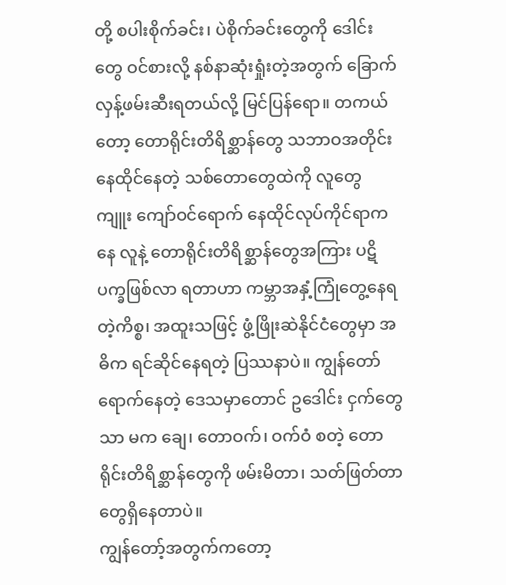တို့ စပါးစိုက်ခင်း၊ ပဲစိုက်ခင်းတွေကို ဒေါင်းတွေ ဝင်စားလို့ နစ်နာဆုံးရှုံးတဲ့အတွက် ခြောက်လှန့်ဖမ်းဆီးရတယ်လို့ မြင်ပြန်ရော။ တကယ် တော့ တောရိုင်းတိရိစ္ဆာန်တွေ သဘာဝအတိုင်းနေထိုင်နေတဲ့ သစ်တောတွေထဲကို လူတွေ ကျူး ကျော်ဝင်ရောက် နေထိုင်လုပ်ကိုင်ရာကနေ လူနဲ့ တောရိုင်းတိရိစ္ဆာန်တွေအကြား ပဋိပက္ခဖြစ်လာ ရတာဟာ ကမ္ဘာအနှံ့ကြုံတွေ့နေရတဲ့ကိစ္စ၊ အထူးသဖြင့် ဖွံ့ဖြိုးဆဲနိုင်ငံတွေမှာ အဓိက ရင်ဆိုင်နေရတဲ့ ပြဿနာပဲ။ ကျွန်တော်ရောက်နေတဲ့ ဒေသမှာတောင် ဥဒေါင်း ငှက်တွေ သာ မက ချေ၊ တောဝက်၊ ဝက်ဝံ စတဲ့ တောရိုင်းတိရိစ္ဆာန်တွေကို ဖမ်းမိတာ၊ သတ်ဖြတ်တာတွေရှိနေတာပဲ။
ကျွန်တော့်အတွက်ကတော့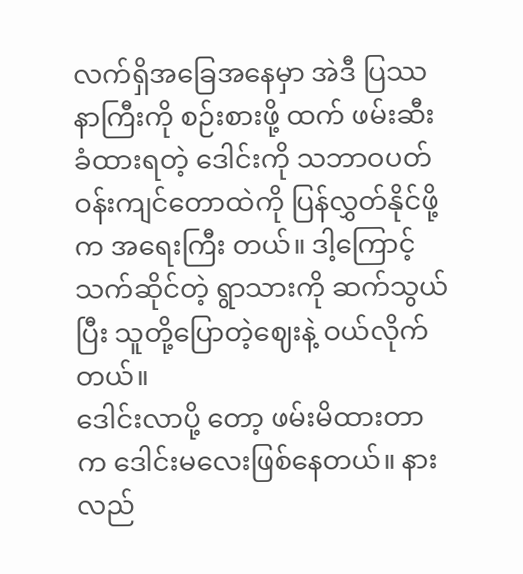လက်ရှိအခြေအနေမှာ အဲဒီ ပြဿနာကြီးကို စဉ်းစားဖို့ ထက် ဖမ်းဆီးခံထားရတဲ့ ဒေါင်းကို သဘာဝပတ်ဝန်းကျင်တောထဲကို ပြန်လွှတ်နိုင်ဖို့က အရေးကြီး တယ်။ ဒါ့ကြောင့် သက်ဆိုင်တဲ့ ရွာသားကို ဆက်သွယ်ပြီး သူတို့ပြောတဲ့ဈေးနဲ့ ဝယ်လိုက်တယ်။
ဒေါင်းလာပို့ တော့ ဖမ်းမိထားတာက ဒေါင်းမလေးဖြစ်နေတယ်။ နားလည်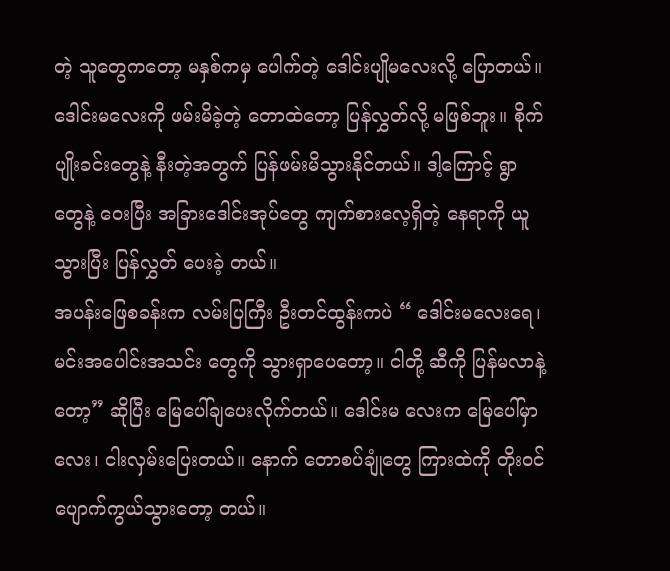တဲ့ သူတွေကတော့ မနှစ်ကမှ ပေါက်တဲ့ ဒေါင်းပျိုမလေးလို့ ပြောတယ်။ ဒေါင်းမလေးကို ဖမ်းမိခဲ့တဲ့ တောထဲတော့ ပြန်လွှတ်လို့ မဖြစ်ဘူး။ စိုက်ပျိုးခင်းတွေနဲ့ နီးတဲ့အတွက် ပြန်ဖမ်းမိသွားနိုင်တယ်။ ဒါ့ကြောင့် ရွာတွေနဲ့ ဝေးပြီး အခြားဒေါင်းအုပ်တွေ ကျက်စားလေ့ရှိတဲ့ နေရာကို ယူသွားပြီး ပြန်လွှတ် ပေးခဲ့ တယ်။
အပန်းဖြေစခန်းက လမ်းပြကြီး ဦးတင်ထွန်းကပဲ “ ဒေါင်းမလေးရေ၊ မင်းအပေါင်းအသင်း တွေကို သွားရှာပေတော့။ ငါတို့ ဆီကို ပြန်မလာနဲ့တော့” ဆိုပြီး မြေပေါ်ချပေးလိုက်တယ်။ ဒေါင်းမ လေးက မြေပေါ်မှာ လေး၊ ငါးလှမ်းပြေးတယ်။ နောက် တောစပ်ချုံတွေ ကြားထဲကို တိုးဝင်ပျောက်ကွယ်သွားတော့ တယ်။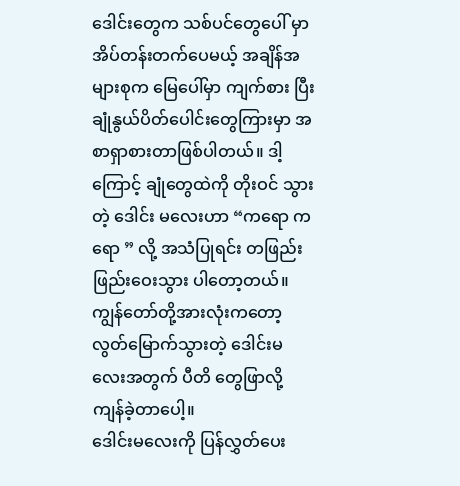ဒေါင်းတွေက သစ်ပင်တွေပေါ် မှာ အိပ်တန်းတက်ပေမယ့် အချိန်အများစုက မြေပေါ်မှာ ကျက်စား ပြီး ချုံနွယ်ပိတ်ပေါင်းတွေကြားမှာ အစာရှာစားတာဖြစ်ပါတယ်။ ဒါ့ကြောင့် ချုံတွေထဲကို တိုးဝင် သွားတဲ့ ဒေါင်း မလေးဟာ “ကရော ကရော ” လို့ အသံပြုရင်း တဖြည်းဖြည်းဝေးသွား ပါတော့တယ်။ ကျွန်တော်တို့အားလုံးကတော့ လွတ်မြောက်သွားတဲ့ ဒေါင်းမလေးအတွက် ပီတိ တွေဖြာလို့ ကျန်ခဲ့တာပေါ့။
ဒေါင်းမလေးကို ပြန်လွှတ်ပေး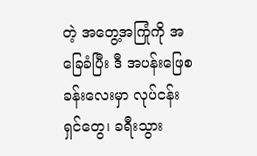တဲ့ အတွေ့အကြုံကို အခြေခံပြီး ဒီ အပန်းဖြေစခန်းလေးမှာ လုပ်ငန်းရှင်တွေ၊ ခရီးသွား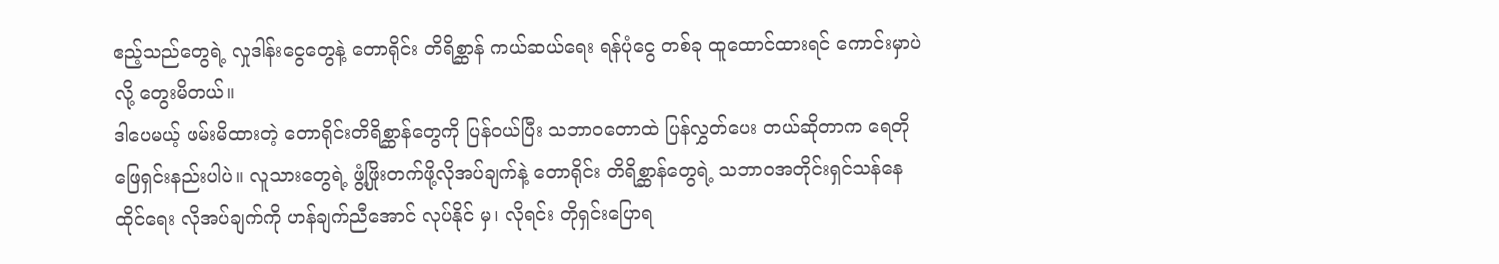ဧည့်သည်တွေရဲ့ လှုဒါန်းငွေတွေနဲ့ တောရိုင်း တိရိစ္ဆာန် ကယ်ဆယ်ရေး ရန်ပုံငွေ တစ်ခု ထူထောင်ထားရင် ကောင်းမှာပဲ လို့ တွေးမိတယ်။
ဒါပေမယ့် ဖမ်းမိထားတဲ့ တောရိုင်းတိရိစ္ဆာန်တွေကို ပြန်ဝယ်ပြီး သဘာဝတောထဲ ပြန်လွှတ်ပေး တယ်ဆိုတာက ရေတိုဖြေရှင်းနည်းပါပဲ။ လူသားတွေရဲ့ ဖွံ့ဖြိုးတက်ဖို့လိုအပ်ချက်နဲ့ တောရိုင်း တိရိစ္ဆာန်တွေရဲ့ သဘာဝအတိုင်းရှင်သန်နေထိုင်ရေး လိုအပ်ချက်ကို ဟန်ချက်ညီအောင် လုပ်နိုင် မှ၊ လိုရင်း တိုရှင်းပြောရ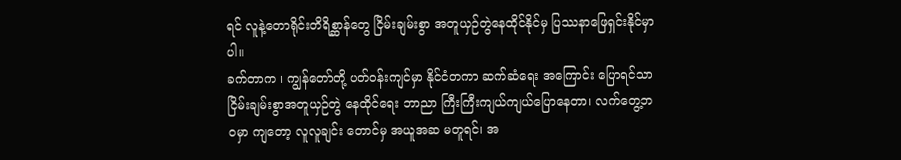ရင် လူနဲ့တောရိုင်းတိရိစ္ဆာန်တွေ ငြိမ်းချမ်းစွာ အတူယှဉ်တွဲနေထိုင်နိုင်မှ ပြဿနာဖြေရှင်းနိုင်မှာပါ။
ခက်တာက ၊ ကျွန်တော်တို့ ပတ်ဝန်းကျင်မှာ နိုင်ငံတကာ ဆက်ဆံရေး အကြောင်း ပြောရင်သာ ငြိမ်းချမ်းစွာအတူယှဉ်တွဲ နေထိုင်ရေး ဘာညာ ကြီးကြီးကျယ်ကျယ်ပြောနေတာ၊ လက်တွေ့ဘဝမှာ ကျတော့ လူလူချင်း တောင်မှ အယူအဆ မတူရင်၊ အ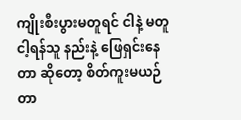ကျိုးစီးပွားမတူရင် ငါနဲ့ မတူ ငါ့ရန်သူ နည်းနဲ့ ဖြေရှင်းနေ တာ ဆိုတော့ စိတ်ကူးမယဉ်တာ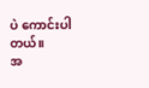ပဲ ကောင်းပါတယ်။
အ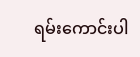ရမ်းကောင်းပါ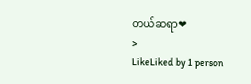တယ်ဆရာ❤
>
LikeLiked by 1 person